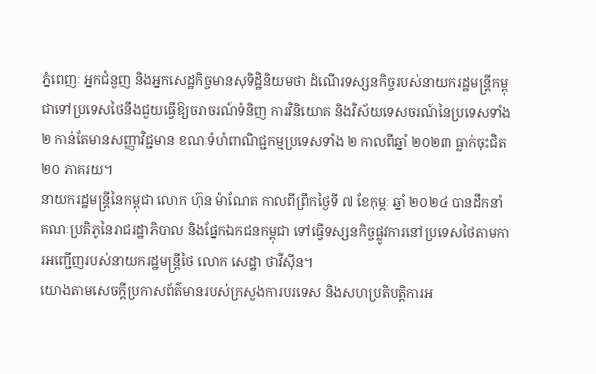ភ្នំពេញៈ អ្នកជំនួញ និងអ្នកសេដ្ឋកិច្ចមានសុទិដ្ឋិនិយមថា ដំណើរទស្សនកិច្ចរបស់នាយករដ្ឋមន្ត្រីកម្ពុជាទៅប្រទេសថៃនឹងជួយធ្វើឱ្យចរាចរណ៍ទំនិញ ការវិនិយោគ និងវិស័យទេសចរណ៍នៃប្រទេសទាំង ២ កាន់តែមានសញ្ញាវិជ្ជមាន ខណៈទំហំពាណិជ្ជកម្មប្រទេសទាំង ២ កាលពីឆ្នាំ ២០២៣ ធ្លាក់ចុះជិត ២០ ភាគរយ។
នាយករដ្ឋមន្ត្រីនៃកម្ពុជា លោក ហ៊ុន ម៉ាណែត កាលពីព្រឹកថ្ងៃទី ៧ ខែកុម្ភៈ ឆ្នាំ ២០២៤ បានដឹកនាំគណៈប្រតិភូនៃរាជរដ្ឋាភិបាល និងផ្នែកឯកជនកម្ពុជា ទៅធ្វើទស្សនកិច្ចផ្លូវការនៅប្រទេសថៃតាមការអញ្ជើញរបស់នាយករដ្ឋមន្ត្រីថៃ លោក សេដ្ឋា ថាវីស៊ីន។
យោងតាមសេចក្តីប្រកាសព័ត៌មានរបស់ក្រសួងការបរទេស និងសហប្រតិបត្តិការអ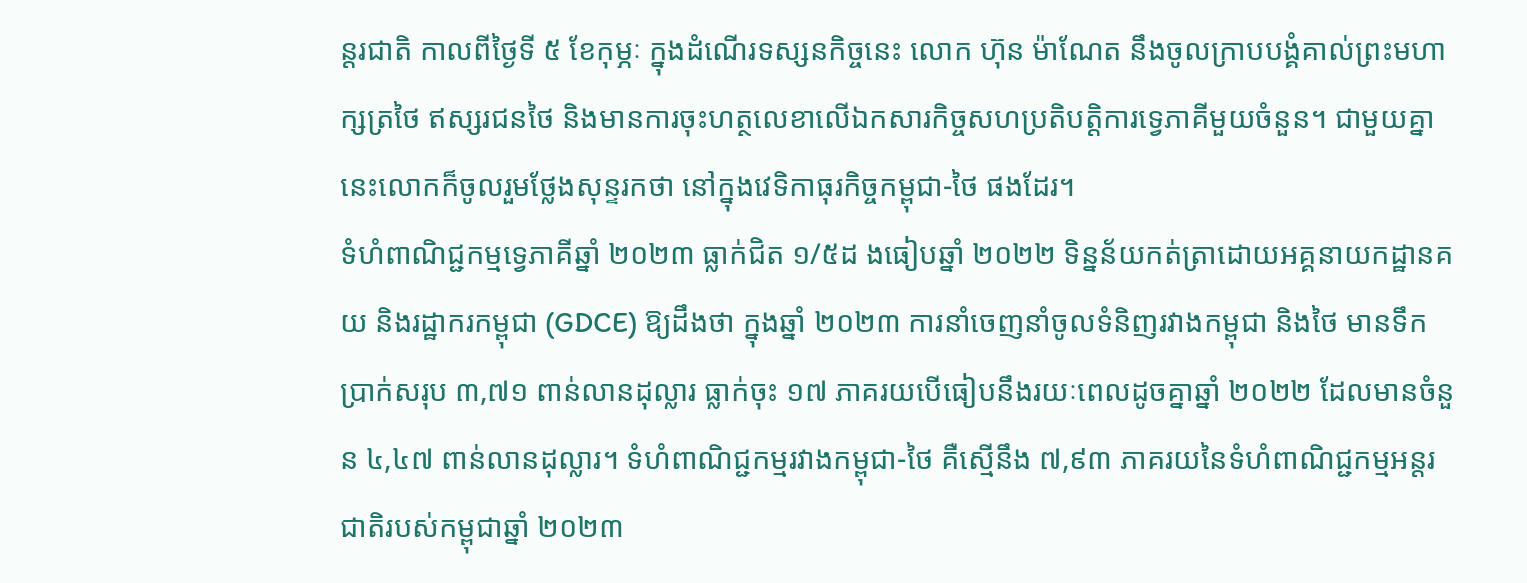ន្តរជាតិ កាលពីថ្ងៃទី ៥ ខែកុម្ភៈ ក្នុងដំណើរទស្សនកិច្ចនេះ លោក ហ៊ុន ម៉ាណែត នឹងចូលក្រាបបង្គំគាល់ព្រះមហាក្សត្រថៃ ឥស្សរជនថៃ និងមានការចុះហត្ថលេខាលើឯកសារកិច្ចសហប្រតិបត្តិការទ្វេភាគីមួយចំនួន។ ជាមួយគ្នានេះលោកក៏ចូលរួមថ្លែងសុន្ទរកថា នៅក្នុងវេទិកាធុរកិច្ចកម្ពុជា-ថៃ ផងដែរ។
ទំហំពាណិជ្ជកម្មទ្វេភាគីឆ្នាំ ២០២៣ ធ្លាក់ជិត ១/៥ដ ងធៀបឆ្នាំ ២០២២ ទិន្នន័យកត់ត្រាដោយអគ្គនាយកដ្ឋានគយ និងរដ្ឋាករកម្ពុជា (GDCE) ឱ្យដឹងថា ក្នុងឆ្នាំ ២០២៣ ការនាំចេញនាំចូលទំនិញរវាងកម្ពុជា និងថៃ មានទឹកប្រាក់សរុប ៣,៧១ ពាន់លានដុល្លារ ធ្លាក់ចុះ ១៧ ភាគរយបើធៀបនឹងរយៈពេលដូចគ្នាឆ្នាំ ២០២២ ដែលមានចំនួន ៤,៤៧ ពាន់លានដុល្លារ។ ទំហំពាណិជ្ជកម្មរវាងកម្ពុជា-ថៃ គឺស្មើនឹង ៧,៩៣ ភាគរយនៃទំហំពាណិជ្ជកម្មអន្តរជាតិរបស់កម្ពុជាឆ្នាំ ២០២៣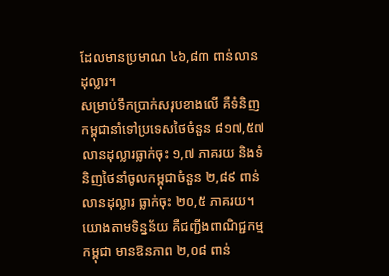ដែលមានប្រមាណ ៤៦,៨៣ ពាន់លានដុល្លារ។
សម្រាប់ទឹកប្រាក់សរុបខាងលើ គឺទំនិញកម្ពុជានាំទៅប្រទេសថៃចំនួន ៨១៧,៥៧ លានដុល្លារធ្លាក់ចុះ ១,៧ ភាគរយ និងទំនិញថៃនាំចូលកម្ពុជាចំនួន ២,៨៩ ពាន់លានដុល្លារ ធ្លាក់ចុះ ២០,៥ ភាគរយ។យោងតាមទិន្នន័យ គឺជញ្ជីងពាណិជ្ជកម្មកម្ពុជា មានឱនភាព ២,០៨ ពាន់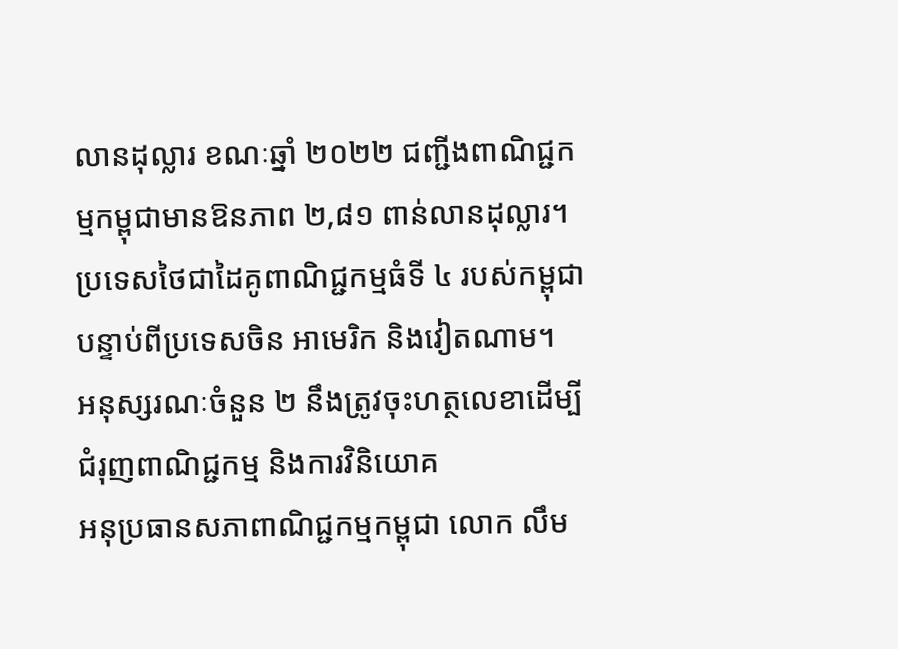លានដុល្លារ ខណៈឆ្នាំ ២០២២ ជញ្ជីងពាណិជ្ជកម្មកម្ពុជាមានឱនភាព ២,៨១ ពាន់លានដុល្លារ។ ប្រទេសថៃជាដៃគូពាណិជ្ជកម្មធំទី ៤ របស់កម្ពុជា បន្ទាប់ពីប្រទេសចិន អាមេរិក និងវៀតណាម។
អនុស្សរណៈចំនួន ២ នឹងត្រូវចុះហត្ថលេខាដើម្បីជំរុញពាណិជ្ជកម្ម និងការវិនិយោគ
អនុប្រធានសភាពាណិជ្ជកម្មកម្ពុជា លោក លឹម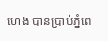ហេង បានប្រាប់ភ្នំពេ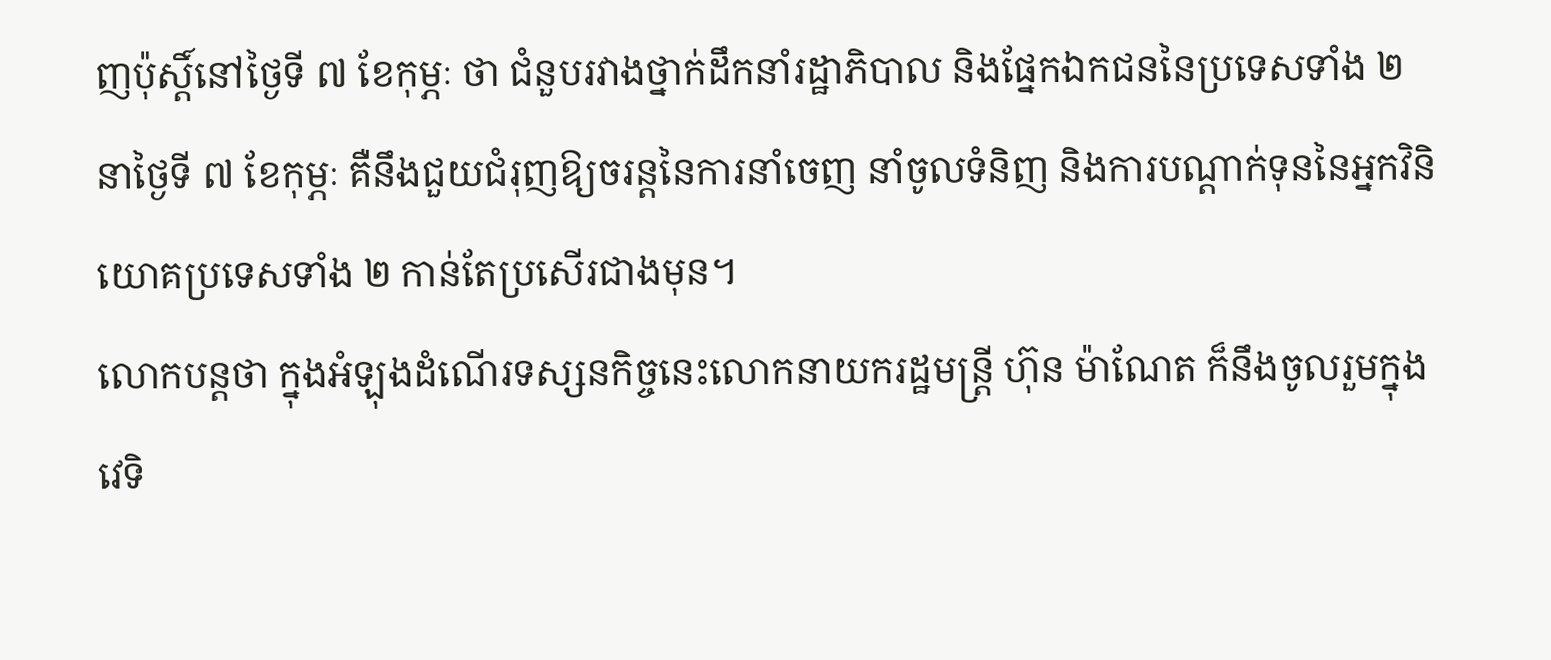ញប៉ុស្តិ៍នៅថ្ងៃទី ៧ ខែកុម្ភៈ ថា ជំនួបរវាងថ្នាក់ដឹកនាំរដ្ឋាភិបាល និងផ្នែកឯកជននៃប្រទេសទាំង ២ នាថ្ងៃទី ៧ ខែកុម្ភៈ គឺនឹងជួយជំរុញឱ្យចរន្តនៃការនាំចេញ នាំចូលទំនិញ និងការបណ្តាក់ទុននៃអ្នកវិនិយោគប្រទេសទាំង ២ កាន់តែប្រសើរជាងមុន។
លោកបន្តថា ក្នុងអំឡុងដំណើរទស្សនកិច្ចនេះលោកនាយករដ្ឋមន្ត្រី ហ៊ុន ម៉ាណែត ក៏នឹងចូលរួមក្នុងវេទិ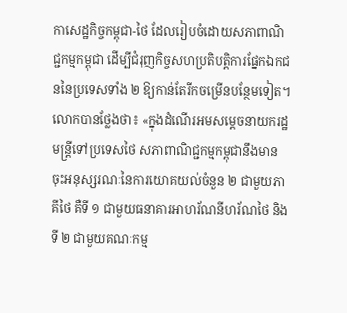កាសេដ្ឋកិច្ចកម្ពុជា-ថៃ ដែលរៀបចំដោយសភាពាណិជ្ជកម្មកម្ពុជា ដើម្បីជំរុញកិច្ចសហប្រតិបត្តិការផ្នែកឯកជននៃប្រទេសទាំង ២ ឱ្យកាន់តែរីកចម្រើនបន្ថែមទៀត។
លោកបានថ្លែងថា៖ «ក្នុងដំណើរអមសម្តេចនាយករដ្ឋមន្ត្រីទៅប្រទេសថៃ សភាពាណិជ្ជកម្មកម្ពុជានឹងមានចុះអនុស្សរណៈនៃការយោគយល់ចំនួន ២ ជាមួយភាគីថៃ គឺទី ១ ជាមួយធនាគារអាហរ័ណនីហរ័ណថៃ និងទី ២ ជាមួយគណៈកម្ម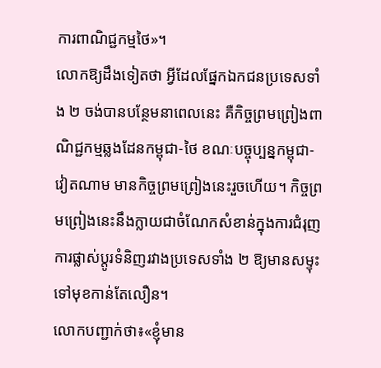ការពាណិជ្ជកម្មថៃ»។
លោកឱ្យដឹងទៀតថា អ្វីដែលផ្នែកឯកជនប្រទេសទាំង ២ ចង់បានបន្ថែមនាពេលនេះ គឺកិច្ចព្រមព្រៀងពាណិជ្ជកម្មឆ្លងដែនកម្ពុជា-ថៃ ខណៈបច្ចុប្បន្នកម្ពុជា-វៀតណាម មានកិច្ចព្រមព្រៀងនេះរួចហើយ។ កិច្ចព្រមព្រៀងនេះនឹងក្លាយជាចំណែកសំខាន់ក្នុងការជំរុញការផ្លាស់ប្តូរទំនិញរវាងប្រទេសទាំង ២ ឱ្យមានសម្ទុះទៅមុខកាន់តែលឿន។
លោកបញ្ជាក់ថា៖«ខ្ញុំមាន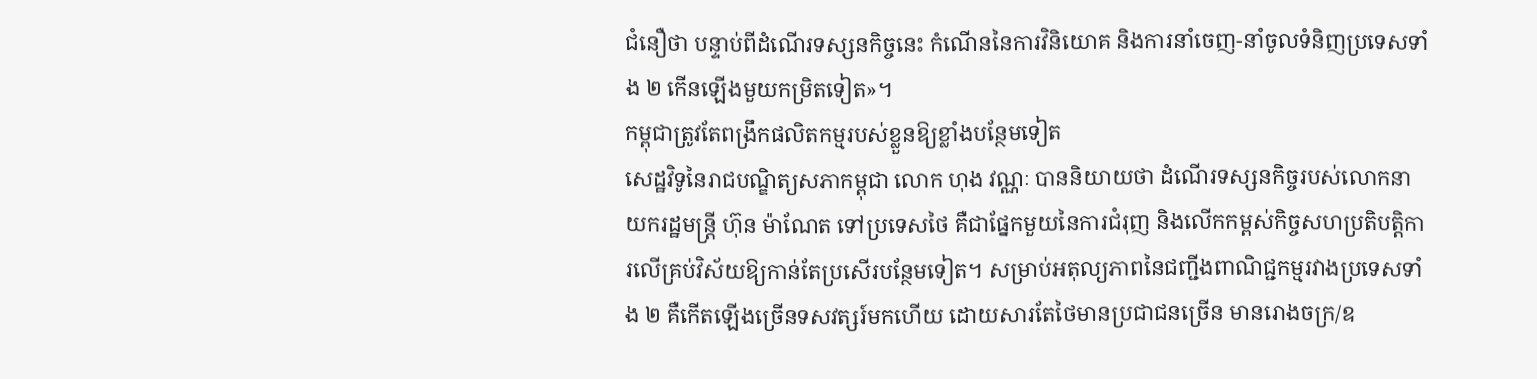ជំនឿថា បន្ទាប់ពីដំណើរទស្សនកិច្ចនេះ កំណើននៃការវិនិយោគ និងការនាំចេញ-នាំចូលទំនិញប្រទេសទាំង ២ កើនឡើងមួយកម្រិតទៀត»។
កម្ពុជាត្រូវតែពង្រឹកផលិតកម្មរបស់ខ្លួនឱ្យខ្លាំងបន្ថែមទៀត
សេដ្ឋវិទូនៃរាជបណ្ឌិត្យសភាកម្ពុជា លោក ហុង វណ្ណៈ បាននិយាយថា ដំណើរទស្សនកិច្ចរបស់លោកនាយករដ្ឋមន្ត្រី ហ៊ុន ម៉ាណែត ទៅប្រទេសថៃ គឺជាផ្នែកមួយនៃការជំរុញ និងលើកកម្ពស់កិច្ចសហប្រតិបត្តិការលើគ្រប់វិស័យឱ្យកាន់តែប្រសើរបន្ថែមទៀត។ សម្រាប់អតុល្យភាពនៃជញ្ជីងពាណិជ្ជកម្មរវាងប្រទេសទាំង ២ គឺកើតឡើងច្រើនទសវត្សរ៍មកហើយ ដោយសារតែថៃមានប្រជាជនច្រើន មានរោងចក្រ/ឧ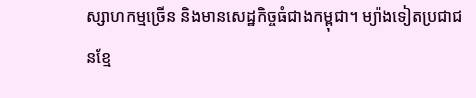ស្សាហកម្មច្រើន និងមានសេដ្ឋកិច្ចធំជាងកម្ពុជា។ ម្យ៉ាងទៀតប្រជាជនខ្មែ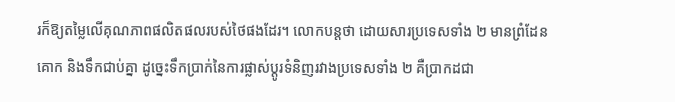រក៏ឱ្យតម្លៃលើគុណភាពផលិតផលរបស់ថៃផងដែរ។ លោកបន្តថា ដោយសារប្រទេសទាំង ២ មានព្រំដែនគោក និងទឹកជាប់គ្នា ដូច្នេះទឹកប្រាក់នៃការផ្លាស់ប្តូរទំនិញរវាងប្រទេសទាំង ២ គឺប្រាកដជា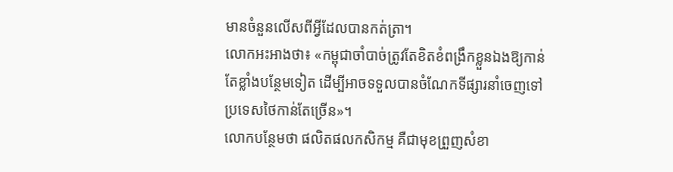មានចំនួនលើសពីអ្វីដែលបានកត់ត្រា។
លោកអះអាងថា៖ «កម្ពុជាចាំបាច់ត្រូវតែខិតខំពង្រឹកខ្លួនឯងឱ្យកាន់តែខ្លាំងបន្ថែមទៀត ដើម្បីអាចទទួលបានចំណែកទីផ្សារនាំចេញទៅប្រទេសថៃកាន់តែច្រើន»។
លោកបន្ថែមថា ផលិតផលកសិកម្ម គឺជាមុខព្រួញសំខា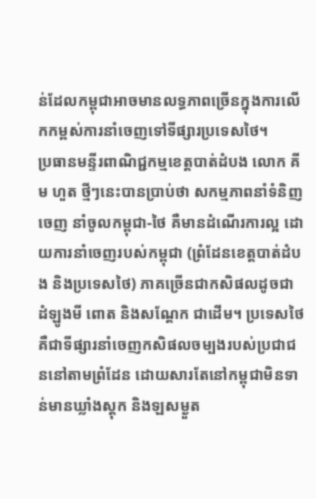ន់ដែលកម្ពុជាអាចមានលទ្ធភាពច្រើនក្នុងការលើកកម្ពស់ការនាំចេញទៅទីផ្សារប្រទេសថៃ។
ប្រធានមន្ទីរពាណិជ្ជកម្មខេត្តបាត់ដំបង លោក គីម ហួត ថ្មីៗនេះបានប្រាប់ថា សកម្មភាពនាំទំនិញចេញ នាំចូលកម្ពុជា-ថៃ គឺមានដំណើរការល្អ ដោយការនាំចេញរបស់កម្ពុជា (ព្រំដែនខេត្តបាត់ដំបង និងប្រទេសថៃ) ភាគច្រើនជាកសិផលដូចជា ដំឡូងមី ពោត និងសណ្តែក ជាដើម។ ប្រទេសថៃ គឺជាទីផ្សារនាំចេញកសិផលចម្បងរបស់ប្រជាជននៅតាមព្រំដែន ដោយសារតែនៅកម្ពុជាមិនទាន់មានឃ្លាំងស្តុក និងឡសម្ងួត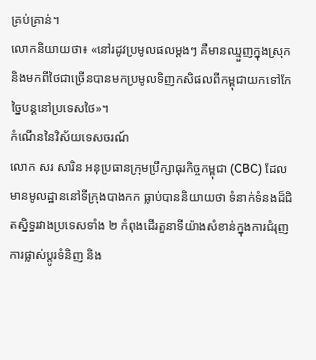គ្រប់គ្រាន់។
លោកនិយាយថា៖ «នៅរដូវប្រមូលផលម្តងៗ គឺមានឈ្មួញក្នុងស្រុក និងមកពីថៃជាច្រើនបានមកប្រមូលទិញកសិផលពីកម្ពុជាយកទៅកែច្នៃបន្តនៅប្រទេសថៃ»។
កំណើននៃវិស័យទេសចរណ៍
លោក សរ សារិន អនុប្រធានក្រុមប្រឹក្សាធុរកិច្ចកម្ពុជា (CBC) ដែលមានមូលដ្ឋាននៅទីក្រុងបាងកក ធ្លាប់បាននិយាយថា ទំនាក់ទំនងដ៏ជិតស្និទ្ធរវាងប្រទេសទាំង ២ កំពុងដើរតួនាទីយ៉ាងសំខាន់ក្នុងការជំរុញការផ្លាស់ប្តូរទំនិញ និង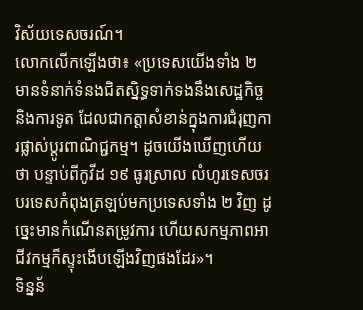វិស័យទេសចរណ៍។
លោកលើកឡើងថា៖ «ប្រទេសយើងទាំង ២ មានទំនាក់ទំនងជិតស្និទ្ធទាក់ទងនឹងសេដ្ឋកិច្ច និងការទូត ដែលជាកត្តាសំខាន់ក្នុងការជំរុញការផ្លាស់ប្តូរពាណិជ្ជកម្ម។ ដូចយើងឃើញហើយថា បន្ទាប់ពីកូវីដ ១៩ ធូរស្រាល លំហូរទេសចរបរទេសកំពុងត្រឡប់មកប្រទេសទាំង ២ វិញ ដូច្នេះមានកំណើនតម្រូវការ ហើយសកម្មភាពអាជីវកម្មក៏ស្ទុះងើបឡើងវិញផងដែរ»។
ទិន្នន័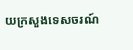យក្រសួងទេសចរណ៍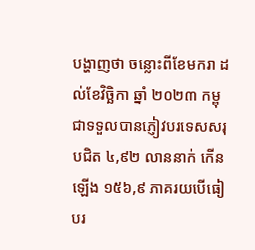បង្ហាញថា ចន្លោះពីខែមករា ដល់ខែវិច្ឆិកា ឆ្នាំ ២០២៣ កម្ពុជាទទួលបានភ្ញៀវបរទេសសរុបជិត ៤,៩២ លាននាក់ កើនឡើង ១៥៦,៩ ភាគរយបើធៀបរ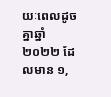យៈពេលដូចគ្នាឆ្នាំ ២០២២ ដែលមាន ១,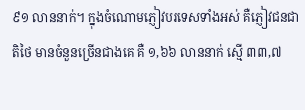៩១ លាននាក់។ ក្នុងចំណោមភ្ញៀវបរទេសទាំងអស់ គឺភ្ញៀវជនជាតិថៃ មានចំនួនច្រើនជាងគេ គឺ ១,៦៦ លាននាក់ ស្មើ ៣៣,៧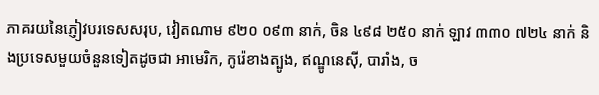ភាគរយនៃភ្ញៀវបរទេសសរុប, វៀតណាម ៩២០ ០៩៣ នាក់, ចិន ៤៩៨ ២៥០ នាក់ ឡាវ ៣៣០ ៧២៤ នាក់ និងប្រទេសមួយចំនួនទៀតដូចជា អាមេរិក, កូរ៉េខាងត្បូង, ឥណ្ឌូនេស៊ី, បារាំង, ច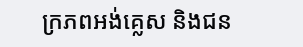ក្រភពអង់គ្លេស និងជន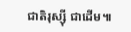ជាតិរុស្ស៊ី ជាដើម៕